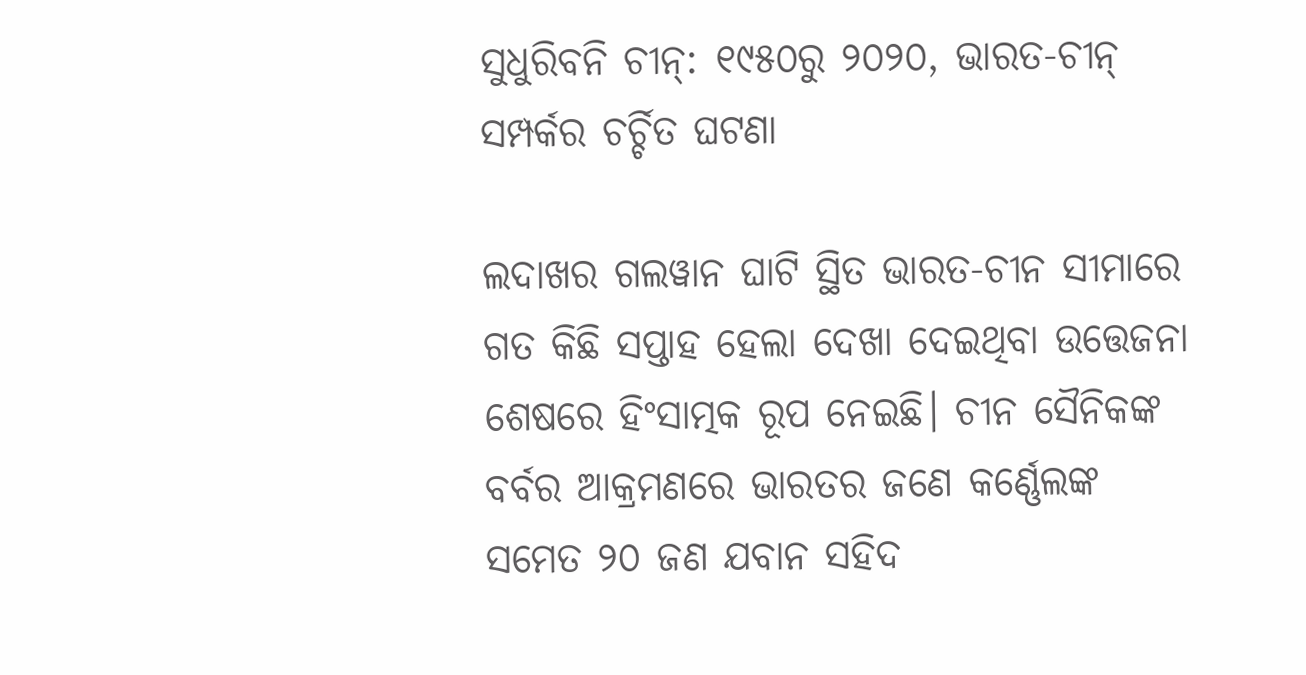ସୁଧୁରିବନି ଚୀନ୍‌: ୧୯୫୦ରୁ ୨୦୨୦, ଭାରତ-ଚୀନ୍‌ ସମ୍ପର୍କର ଚର୍ଚ୍ଚିତ ଘଟଣା

ଲଦାଖର ଗଲୱାନ ଘାଟି ସ୍ଥିତ ଭାରତ-ଚୀନ ସୀମାରେ ଗତ କିଛି ସପ୍ତାହ ହେଲା ଦେଖା ଦେଇଥିବା ଉତ୍ତେଜନା ଶେଷରେ ହିଂସାତ୍ମକ ରୂପ ନେଇଛି। ଚୀନ ସୈନିକଙ୍କ ବର୍ବର ଆକ୍ରମଣରେ ଭାରତର ଜଣେ କର୍ଣ୍ଣେଲଙ୍କ ସମେତ ୨୦ ଜଣ ଯବାନ ସହିଦ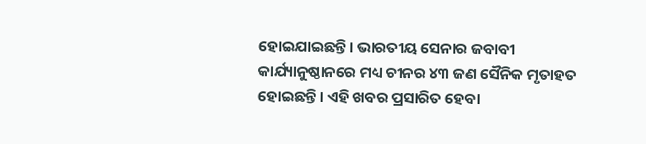ହୋଇଯାଇଛନ୍ତି। ଭାରତୀୟ ସେନାର ଜବାବୀ କାର୍ଯ୍ୟାନୁଷ୍ଠାନରେ ମଧ୍ୟ ଚୀନର ୪୩ ଜଣ ସୈନିକ ମୃତାହତ ହୋଇଛନ୍ତି। ଏହି ଖବର ପ୍ରସାରିତ ହେବା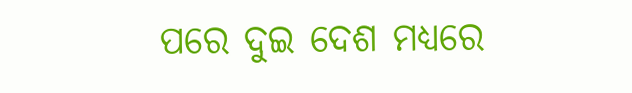ପରେ ଦୁଇ ଦେଶ ମଧ୍ୟରେ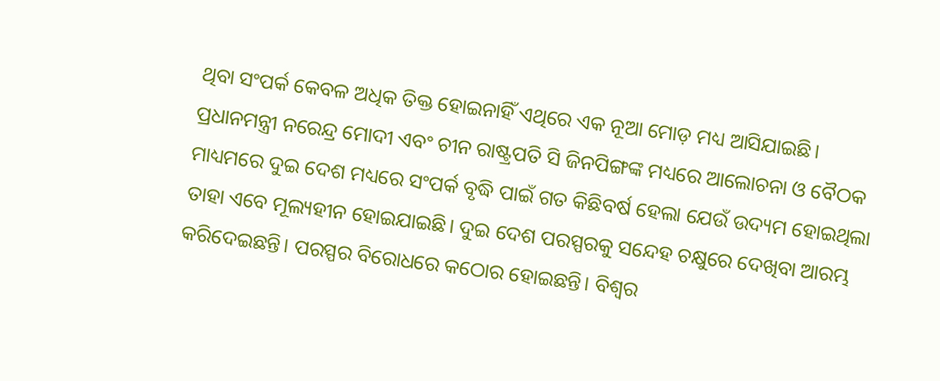ଥିବା ସଂପର୍କ କେବଳ ଅଧିକ ତିକ୍ତ ହୋଇନାହିଁ ଏଥିରେ ଏକ ନୂଆ ମୋଡ଼ ମଧ୍ୟ ଆସିଯାଇଛି। ପ୍ରଧାନମନ୍ତ୍ରୀ ନରେନ୍ଦ୍ର ମୋଦୀ ଏବଂ ଚୀନ ରାଷ୍ଟ୍ରପତି ସି ଜିନପିଙ୍ଗଙ୍କ ମଧ୍ୟରେ ଆଲୋଚନା ଓ ବୈଠକ ମାଧ୍ୟମରେ ଦୁଇ ଦେଶ ମଧ୍ୟରେ ସଂପର୍କ ବୃଦ୍ଧି ପାଇଁ ଗତ କିଛିବର୍ଷ ହେଲା ଯେଉଁ ଉଦ୍ୟମ ହୋଇଥିଲା ତାହା ଏବେ ମୂଲ୍ୟହୀନ ହୋଇଯାଇଛି। ଦୁଇ ଦେଶ ପରସ୍ପରକୁ ସନ୍ଦେହ ଚକ୍ଷୁରେ ଦେଖିବା ଆରମ୍ଭ କରିଦେଇଛନ୍ତି। ପରସ୍ପର ବିରୋଧରେ କଠୋର ହୋଇଛନ୍ତି। ବିଶ୍ବର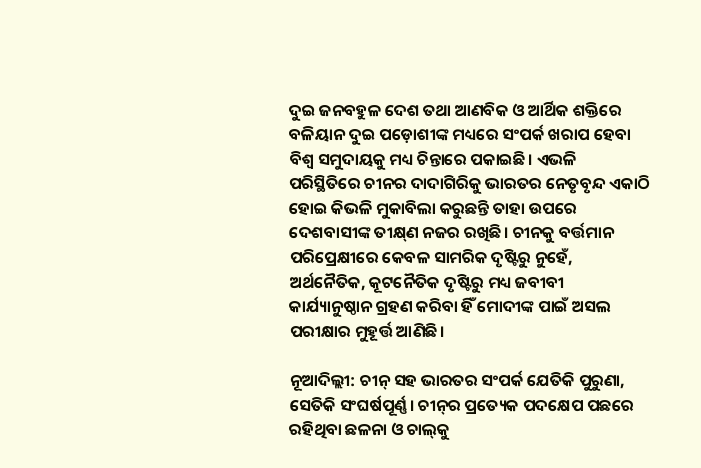ଦୁଇ ଜନବହୁଳ ଦେଶ ତଥା ଆଣବିକ ଓ ଆର୍ଥିକ ଶକ୍ତିରେ ବଳିୟାନ ଦୁଇ ପଡ଼ୋଶୀଙ୍କ ମଧ୍ୟରେ ସଂପର୍କ ଖରାପ ହେବା ବିଶ୍ବ ସମୁଦାୟକୁ ମଧ୍ୟ ଚିନ୍ତାରେ ପକାଇଛି। ଏଭଳି ପରିସ୍ଥିତିରେ ଚୀନର ଦାଦାଗିରିକୁ ଭାରତର ନେତୃବୃନ୍ଦ ଏକାଠି ହୋଇ କିଭଳି ମୁକାବିଲା କରୁଛନ୍ତି ତାହା ଉପରେ ଦେଶବାସୀଙ୍କ ତୀକ୍ଷ୍‌ଣ ନଜର ରଖିଛି। ଚୀନକୁ ବର୍ତ୍ତମାନ ପରିପ୍ରେକ୍ଷୀରେ କେବଳ ସାମରିକ ଦୃଷ୍ଟିରୁ ନୁହେଁ, ଅର୍ଥନୈତିକ, କୂଟନୈତିକ ଦୃଷ୍ଟିରୁ ମଧ୍ୟ ଜବୀବୀ କାର୍ଯ୍ୟାନୁ‌ଷ୍ଠାନ ଗ୍ରହଣ କରିବା ହିଁ ମୋଦୀଙ୍କ ପାଇଁ ଅସଲ ପରୀକ୍ଷାର ମୁହୂର୍ତ୍ତ ଆଣିଛି।

ନୂଆଦିଲ୍ଲୀ: ଚୀନ୍‌ ସହ ଭାରତର ସଂପର୍କ ଯେତିକି ପୁରୁଣା, ସେତିକି ସଂଘର୍ଷପୂର୍ଣ୍ଣ। ଚୀନ୍‌ର ପ୍ରତ୍ୟେକ ପଦକ୍ଷେପ ପଛରେ ରହିଥିବା ଛଳନା ଓ ଚାଲ୍‌କୁ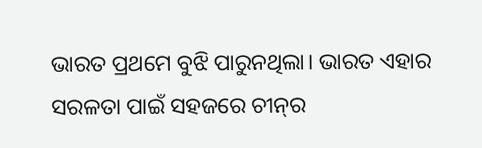ଭାରତ ପ୍ରଥମେ ବୁଝି ପାରୁନଥିଲା। ଭାରତ ଏହାର ସରଳତା ପାଇଁ ସହଜରେ ଚୀନ୍‌ର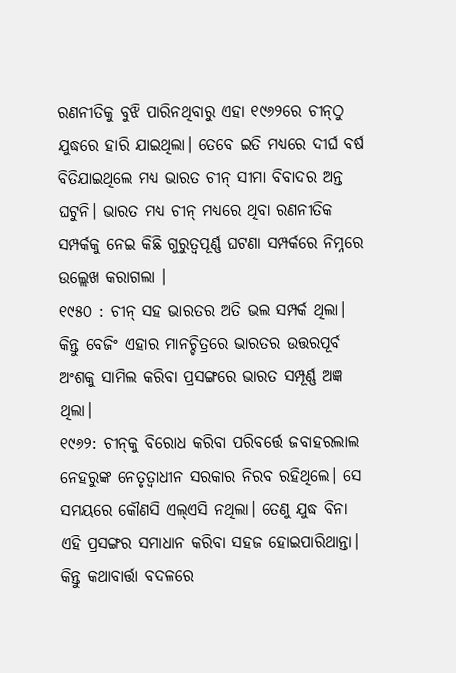ରଣନୀତିକୁ ବୁଝି ପାରିନଥିବାରୁ ଏହା ୧୯୬୨ରେ ଚୀନ୍‌ଠୁ ଯୁଦ୍ଧରେ ହାରି ଯାଇଥିଲା। ତେବେ ଇତି ମଧ୍ୟରେ ଦୀର୍ଘ ବର୍ଷ ବିତିଯାଇଥିଲେ ମଧ୍ୟ ଭାରତ ଚୀନ୍‌ ସୀମା ବିବାଦର ଅନ୍ତ ଘଟୁନି। ଭାରତ ମଧ୍ୟ ଚୀନ୍‌ ମଧ୍ୟରେ ଥିବା ରଣନୀତିକ ସମ୍ପର୍କକୁ ନେଇ କିଛି ଗୁରୁତ୍ବପୂର୍ଣ୍ଣ ଘଟଣା ସମ୍ପର୍କରେ ନିମ୍ନରେ ଉଲ୍ଲେଖ କରାଗଲା ।
୧୯୫୦ : ଚୀନ୍‌ ସହ ଭାରତର ଅତି ଭଲ ସମ୍ପର୍କ ଥିଲା। କିନ୍ତୁ ବେଜିଂ ଏହାର ମାନଚ୍ଚିତ୍ରରେ ଭାରତର ଉତ୍ତରପୂର୍ବ ଅଂଶକୁ ସାମିଲ କରିବା ପ୍ରସଙ୍ଗରେ ଭାରତ ସମ୍ପୂର୍ଣ୍ଣ ଅଜ୍ଞ ଥିଲା।
୧୯୬୨: ଚୀନ୍‌କୁ ବିରୋଧ କରିବା ପରିବର୍ତ୍ତେ ଜବାହରଲାଲ ନେହରୁଙ୍କ ନେତୃତ୍ବାଧୀନ ସରକାର ନିରବ ରହିଥିଲେ। ସେ ସମୟରେ କୌଣସି ଏଲ୍‌ଏସି ନଥିଲା। ତେଣୁ ଯୁଦ୍ଧ ବିନା ଏହି ପ୍ରସଙ୍ଗର ସମାଧାନ କରିବା ସହଜ ହୋଇପାରିଥାନ୍ତା। କିନ୍ତୁ କଥାବାର୍ତ୍ତା ବଦଳରେ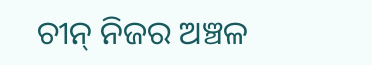ଚୀନ୍‌ ନିଜର ଅଞ୍ଚଳ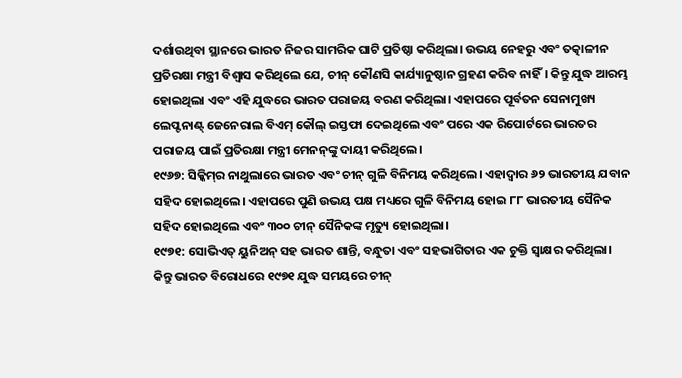ଦର୍ଶାଉଥିବା ସ୍ଥାନରେ ଭାରତ ନିଜର ସାମରିକ ଘାଟି ପ୍ରତିଷ୍ଠା କରିଥିଲା। ଉଭୟ ନେହରୁ ଏବଂ ତତ୍କାଳୀନ ପ୍ରତିରକ୍ଷା ମନ୍ତ୍ରୀ ବିଶ୍ବାସ କରିଥିଲେ ଯେ, ଚୀନ୍‌ କୌଣସି କାର୍ଯ୍ୟାନୁଷ୍ଠାନ ଗ୍ରହଣ କରିବ ନାହିଁ। କିନ୍ତୁ ଯୁଦ୍ଧ ଆରମ୍ଭ ହୋଇଥିଲା ଏବଂ ଏହି ଯୁଦ୍ଧରେ ଭାରତ ପରାଜୟ ବରଣ କରିଥିଲା। ଏହାପରେ ପୂର୍ବତନ ସେନାମୁଖ୍ୟ ଲେପ୍ଟନାଣ୍ଟ୍‌ ଜେନେରାଲ ବିଏମ୍‌ କୌଲ୍‌ ଇସ୍ତଫା ଦେଇଥିଲେ ଏବଂ ପରେ ଏକ ରିପୋର୍ଟରେ ଭାରତର ପରାଜୟ ପାଇଁ ପ୍ରତିରକ୍ଷା ମନ୍ତ୍ରୀ ମେନନ୍‌ଙ୍କୁ ଦାୟୀ କରିଥିଲେ।
୧୯୬୭: ସିକ୍କିମ୍‌ର ନାଥୁଲାରେ ଭାରତ ଏବଂ ଚୀନ୍‌ ଗୁଳି ବିନିମୟ କରିଥିଲେ। ଏହାଦ୍ବାର ୬୨ ଭାରତୀୟ ଯବାନ ସହିଦ ହୋଇଥିଲେ। ଏହାପରେ ପୁଣି ଉଭୟ ପକ୍ଷ ମଧ୍ୟରେ ଗୁଳି ବିନିମୟ ହୋଇ ୮୮ ଭାରତୀୟ ସୈନିକ ସହିଦ ହୋଇଥିଲେ ଏବଂ ୩୦୦ ଚୀନ୍‌ ସୈନିକଙ୍କ ମୃତ୍ୟୁ ‌ହୋଇଥିଲା।
୧୯୭୧: ସୋଭିଏତ୍‌ ୟୁନିଅନ୍‌ ସହ ଭାରତ ଶାନ୍ତି, ବନ୍ଧୁତା ଏବଂ ସହଭାଗିତାର ଏକ ଚୁକ୍ତି ସ୍ବାକ୍ଷର କରିଥିଲା। କିନ୍ତୁ ଭାରତ ବିରୋଧରେ ୧୯୭୧ ଯୁଦ୍ଧ ସମୟରେ ଚୀନ୍‌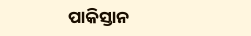ପାକିସ୍ତାନ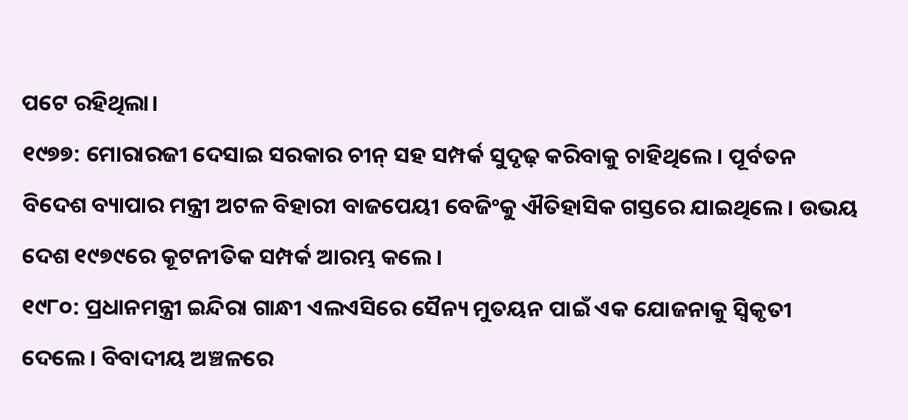ପଟେ ରହିଥିଲା।
୧୯୭୭: ମୋରାରଜୀ ଦେସାଇ ସରକାର ଚୀନ୍‌ ସହ ସମ୍ପର୍କ ସୁଦୃଢ଼ କରିବାକୁ ଚାହିଥିଲେ। ପୂର୍ବତନ ବିଦେଶ ବ୍ୟାପାର ମନ୍ତ୍ରୀ ଅଟଳ ବିହାରୀ ବାଜପେୟୀ ବେଜିଂକୁ ଐତିହାସିକ ଗସ୍ତରେ ଯାଇଥିଲେ। ଉଭୟ ଦେଶ ୧୯୭୯ରେ କୂଟନୀତିକ ସମ୍ପର୍କ ଆରମ୍ଭ କଲେ।
୧୯୮୦: ପ୍ରଧାନମନ୍ତ୍ରୀ ଇନ୍ଦିରା ଗାନ୍ଧୀ ଏଲଏସିରେ ସୈନ୍ୟ ମୁତୟନ ପାଇଁ ଏକ ଯୋଜନାକୁ ସ୍ବିକୃତୀ ଦେଲେ। ବିବାଦୀୟ ଅଞ୍ଚଳରେ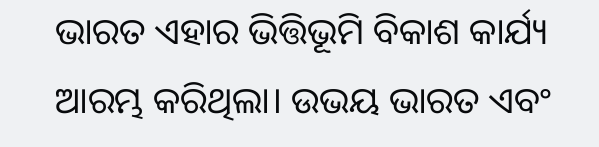ଭାରତ ଏହାର ଭିତ୍ତିଭୂମି ବିକାଶ କାର୍ଯ୍ୟ ଆରମ୍ଭ କରିଥିଲା। ଉଭୟ ଭାରତ ଏବଂ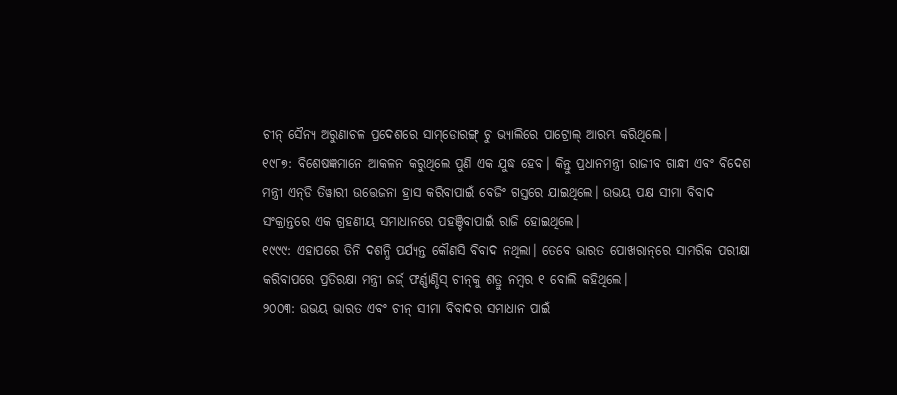ଚୀନ୍‌ ‌ସୈନ୍ୟ ଅରୁଣାଚଳ ପ୍ରଦେଶରେ ସାମ୍‌ଡୋରଙ୍ଗ୍‌ ଚୁ ଭ୍ୟାଲିରେ ପା‌ଟ୍ରୋଲ୍‌ ଆରମ୍ଭ କରିଥି‌ଲେ।
୧୯୮୭: ବିଶେଷଜ୍ଞମାନେ ଆକଳନ କରୁଥିଲେ ପୁଣି ଏକ ଯୁଦ୍ଧ ହେବ। କିନ୍ତୁ ପ୍ରଧାନମନ୍ତ୍ରୀ ରାଜୀବ ଗାନ୍ଧୀ ଏବଂ ବିଦେଶ ମନ୍ତ୍ରୀ ଏନ୍‌ଡି ତିୱାରୀ ଉତ୍ତେଜନା ହ୍ରାସ କରିବାପାଇଁ ବେଜିଂ ଗସ୍ତରେ ଯାଇଥିଲେ। ଉଭୟ ପକ୍ଷ ସୀମା ବିବାଦ ସଂକ୍ରାନ୍ତରେ ଏକ ଗ୍ରହଣୀୟ ସମାଧାନରେ ପହଞ୍ଚିବାପାଇଁ ରାଜି ହୋଇଥିଲେ।
୧୯୯୯: ଏହାପରେ ତିନି ଦଶନ୍ଧି ପର୍ଯ୍ୟନ୍ତ କୌଣସି ବିବାଦ ନଥିଲା। ତେବେ ଭାରତ ପୋଖରାନ୍‌ରେ ସାମରିକ ପରୀକ୍ଷା କରିବାପରେ ପ୍ରତିରକ୍ଷା ମନ୍ତ୍ରୀ ଜର୍ଜ‌୍ ଫର୍ଣ୍ଣାଣ୍ଡିସ୍‌ ଚୀନ୍‌କୁ ଶତ୍ରୁ ନମ୍ବର ୧ ବୋଲି କହିଥିଲେ।
୨୦୦୩: ଉଭୟ ଭାରତ ଏବଂ ଚୀନ୍‌ ସୀମା ବିବାଦର ସମାଧାନ ପାଇଁ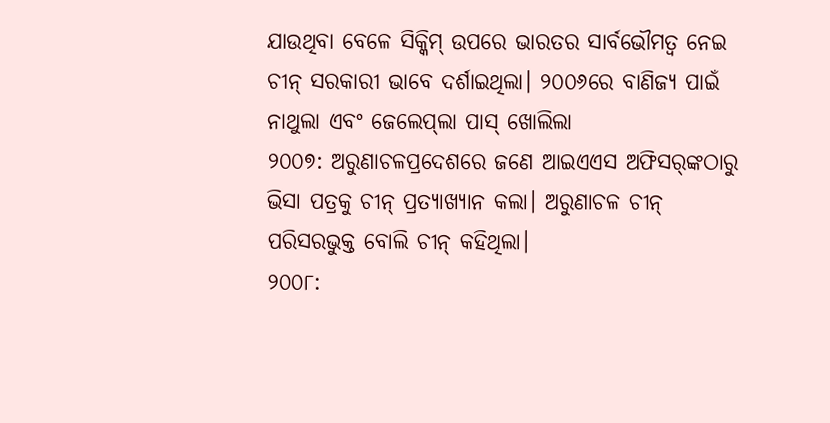ଯାଉଥିବା ବେଳେ ସିକ୍କିମ୍‌ ଉପ‌ରେ ଭାରତର ସାର୍ବଭୌମତ୍ବ ନେଇ ଚୀନ୍‌ ସରକାରୀ ଭାବେ ଦର୍ଶାଇଥିଲା। ୨୦୦୬ରେ ବାଣିଜ୍ୟ ପାଇଁ ନାଥୁଲା ଏବଂ ଜେଲେପ୍‌ଲା ପାସ୍‌ ଖୋଲିଲା
୨୦୦୭: ଅରୁଣାଚଳପ୍ରଦେଶରେ ଜଣେ ଆଇଏଏସ ଅଫିସର୍‌ଙ୍କଠାରୁ ଭିସା ପତ୍ରକୁ ଚୀନ୍‌ ପ୍ରତ୍ୟାଖ୍ୟାନ କଲା। ଅରୁଣାଚଳ ଚୀନ୍‌ ପରିସରଭୁକ୍ତ ବୋଲି ଚୀନ୍‌ କହିଥିଲା।
୨୦୦୮: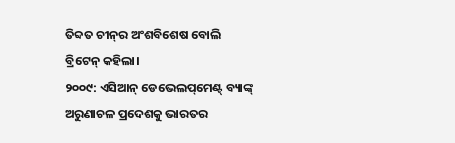ତିବ୍ଦତ ଚୀନ୍‌ର ଅଂଶବିଶେ‌ଷ ବୋଲି ବ୍ରିଟେନ୍‌ କହିଲା।
୨୦୦୯: ଏସିଆନ୍‌ ଡେଭେଲପ୍‌ମେଣ୍ଟ୍‌ ବ୍ୟାଙ୍କ୍‌ ଅରୁଣାଚଳ ପ୍ରଦେଶକୁ ଭାରତର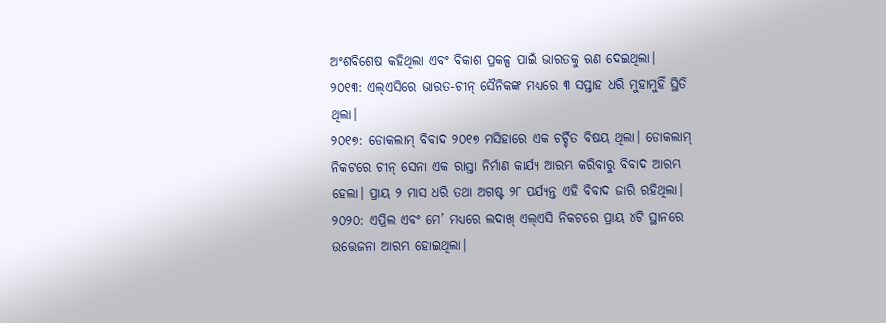ଅଂଶବିଶେଷ କହିଥିଲା ଏବଂ ବିକାଶ ପ୍ରକଳ୍ପ ପାଇଁ ଭାରତକୁ ଋଣ ଦେଇଥିଲା।
୨୦୧୩: ଏଲ୍‌ଏସି‌ରେ ଭାରତ-ଚୀନ୍‌ ସୈନିକଙ୍କ ମଧ୍ୟରେ ୩ ସପ୍ତାହ ଧରି ମୁହାମୁହିଁ ସ୍ଥିତି ଥିଲା।
୨୦୧୭: ଡୋକଲାମ୍‌ ବିବାଦ ୨୦୧୭ ମସିହାରେ ଏକ ଚର୍ଚ୍ଚିତ ବିଷୟ ଥିଲା। ଡୋକଲାମ୍‌ ନିକଟରେ ଚୀନ୍‌ ସେନା ଏକ ରାସ୍ତା ନିର୍ମାଣ କାର୍ଯ୍ୟ ଆରମ୍ଭ କରିବାରୁ ବିବାଦ ଆରମ୍ଭ ହେଲା। ପ୍ରାୟ ୨ ମାସ ଧରି ତଥା ଅଗଷ୍ଟ ୨୮ ପର୍ଯ୍ୟନ୍ତ ଏହି ବିବାଦ ଜାରି ରହିଥିଲା।
୨୦୨୦: ଏପ୍ରିଲ ଏବଂ ମେ’ ମଧ୍ୟରେ ଲଦାଖ୍‌ ଏଲ୍‌ଏସି ନିକଟରେ ପ୍ରାୟ ୪ଟି ସ୍ଥାନରେ ଉତ୍ତେଜନା‌ ଆରମ୍ଭ ହୋଇଥିଲା।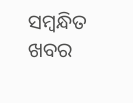ସମ୍ବନ୍ଧିତ ଖବର